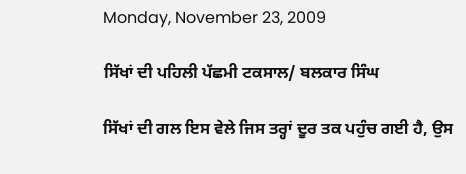Monday, November 23, 2009

ਸਿੱਖਾਂ ਦੀ ਪਹਿਲੀ ਪੱਛਮੀ ਟਕਸਾਲ/ ਬਲਕਾਰ ਸਿੰਘ

ਸਿੱਖਾਂ ਦੀ ਗਲ ਇਸ ਵੇਲੇ ਜਿਸ ਤਰ੍ਹਾਂ ਦੂਰ ਤਕ ਪਹੁੰਚ ਗਈ ਹੈ, ਉਸ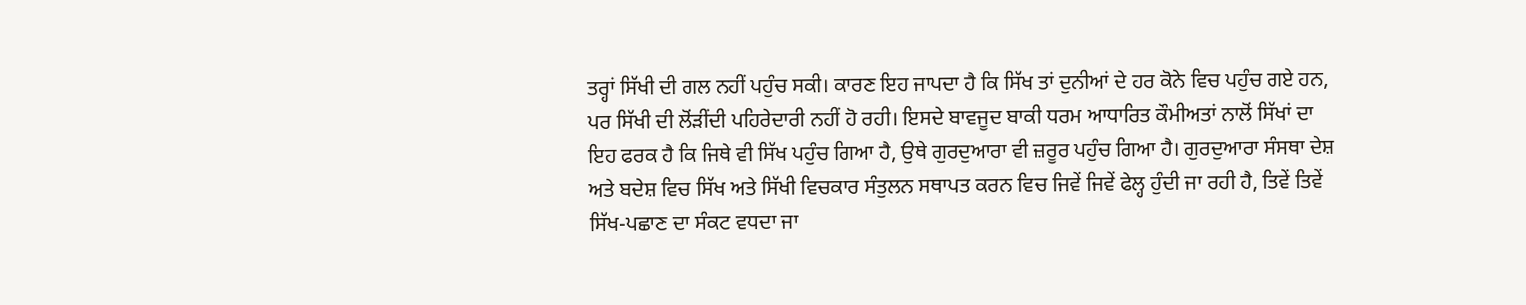ਤਰ੍ਹਾਂ ਸਿੱਖੀ ਦੀ ਗਲ ਨਹੀਂ ਪਹੁੰਚ ਸਕੀ। ਕਾਰਣ ਇਹ ਜਾਪਦਾ ਹੈ ਕਿ ਸਿੱਖ ਤਾਂ ਦੁਨੀਆਂ ਦੇ ਹਰ ਕੋਨੇ ਵਿਚ ਪਹੁੰਚ ਗਏ ਹਨ, ਪਰ ਸਿੱਖੀ ਦੀ ਲੋਂੜੀਂਦੀ ਪਹਿਰੇਦਾਰੀ ਨਹੀਂ ਹੋ ਰਹੀ। ਇਸਦੇ ਬਾਵਜੂਦ ਬਾਕੀ ਧਰਮ ਆਧਾਰਿਤ ਕੌਮੀਅਤਾਂ ਨਾਲੋਂ ਸਿੱਖਾਂ ਦਾ ਇਹ ਫਰਕ ਹੈ ਕਿ ਜਿਥੇ ਵੀ ਸਿੱਖ ਪਹੁੰਚ ਗਿਆ ਹੈ, ਉਥੇ ਗੁਰਦੁਆਰਾ ਵੀ ਜ਼ਰੂਰ ਪਹੁੰਚ ਗਿਆ ਹੈ। ਗੁਰਦੁਆਰਾ ਸੰਸਥਾ ਦੇਸ਼ ਅਤੇ ਬਦੇਸ਼ ਵਿਚ ਸਿੱਖ ਅਤੇ ਸਿੱਖੀ ਵਿਚਕਾਰ ਸੰਤੁਲਨ ਸਥਾਪਤ ਕਰਨ ਵਿਚ ਜਿਵੇਂ ਜਿਵੇਂ ਫੇਲ੍ਹ ਹੁੰਦੀ ਜਾ ਰਹੀ ਹੈ, ਤਿਵੇਂ ਤਿਵੇਂ ਸਿੱਖ-ਪਛਾਣ ਦਾ ਸੰਕਟ ਵਧਦਾ ਜਾ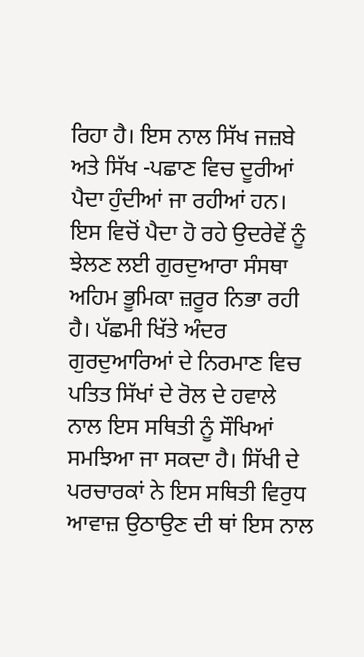ਰਿਹਾ ਹੈ। ਇਸ ਨਾਲ ਸਿੱਖ ਜਜ਼ਬੇ ਅਤੇ ਸਿੱਖ -ਪਛਾਣ ਵਿਚ ਦੂਰੀਆਂ ਪੈਦਾ ਹੁੰਦੀਆਂ ਜਾ ਰਹੀਆਂ ਹਨ। ਇਸ ਵਿਚੋਂ ਪੈਦਾ ਹੋ ਰਹੇ ਉਦਰੇਵੇਂ ਨੂੰ ਝੇਲਣ ਲਈ ਗੁਰਦੁਆਰਾ ਸੰਸਥਾ ਅਹਿਮ ਭੂਮਿਕਾ ਜ਼ਰੂਰ ਨਿਭਾ ਰਹੀ ਹੈ। ਪੱਛਮੀ ਖਿੱਤੇ ਅੰਦਰ ਗੁਰਦੁਆਰਿਆਂ ਦੇ ਨਿਰਮਾਣ ਵਿਚ ਪਤਿਤ ਸਿੱਖਾਂ ਦੇ ਰੋਲ ਦੇ ਹਵਾਲੇ ਨਾਲ ਇਸ ਸਥਿਤੀ ਨੂੰ ਸੌਖਿਆਂ ਸਮਝਿਆ ਜਾ ਸਕਦਾ ਹੈ। ਸਿੱਖੀ ਦੇ ਪਰਚਾਰਕਾਂ ਨੇ ਇਸ ਸਥਿਤੀ ਵਿਰੁਧ ਆਵਾਜ਼ ਉਠਾਉਣ ਦੀ ਥਾਂ ਇਸ ਨਾਲ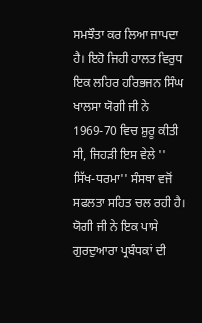ਸਮਝੌਤਾ ਕਰ ਲਿਆ ਜਾਪਦਾ ਹੈ। ਇਹੋ ਜਿਹੀ ਹਾਲਤ ਵਿਰੁਧ ਇਕ ਲਹਿਰ ਹਰਿਭਜਨ ਸਿੰਘ ਖਾਲਸਾ ਯੋਗੀ ਜੀ ਨੇ 1969-70 ਵਿਚ ਸ਼ੁਰੂ ਕੀਤੀ ਸੀ, ਜਿਹੜੀ ਇਸ ਵੇਲੇ '' ਸਿੱਖ-ਧਰਮਾ'' ਸੰਸਥਾ ਵਜੋਂ ਸਫਲਤਾ ਸਹਿਤ ਚਲ ਰਹੀ ਹੈ। ਯੋਗੀ ਜੀ ਨੇ ਇਕ ਪਾਸੇ ਗੁਰਦੁਆਰਾ ਪ੍ਰਬੰਧਕਾਂ ਦੀ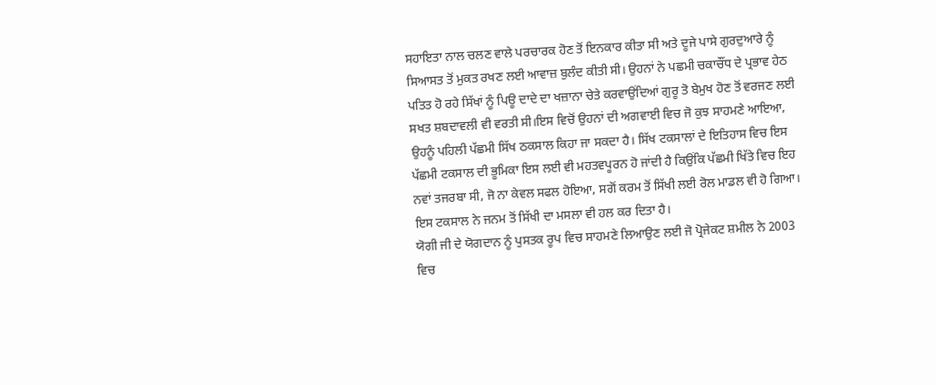ਸਹਾਇਤਾ ਨਾਲ ਚਲਣ ਵਾਲੇ ਪਰਚਾਰਕ ਹੋਣ ਤੋਂ ਇਨਕਾਰ ਕੀਤਾ ਸੀ ਅਤੇ ਦੂਜੇ ਪਾਸੇ ਗੁਰਦੁਆਰੇ ਨੂੰ ਸਿਆਸਤ ਤੋਂ ਮੁਕਤ ਰਖਣ ਲਈ ਆਵਾਜ਼ ਬੁਲੰਦ ਕੀਤੀ ਸੀ। ਉਹਨਾਂ ਨੇ ਪਛਮੀ ਚਕਾਚੌਂਧ ਦੇ ਪ੍ਰਭਾਵ ਹੇਠ ਪਤਿਤ ਹੋ ਰਹੇ ਸਿੱਖਾਂ ਨੂੰ ਪਿਊ ਦਾਦੇ ਦਾ ਖਜ਼ਾਨਾ ਚੇਤੇ ਕਰਵਾਉਂਦਿਆਂ ਗੁਰੂ ਤੋ ਬੇਮੁਖ ਹੋਣ ਤੋਂ ਵਰਜਣ ਲਈ ਸਖਤ ਸ਼ਬਦਾਵਲੀ ਵੀ ਵਰਤੀ ਸੀ।ਇਸ ਵਿਚੋਂ ਉਹਨਾਂ ਦੀ ਅਗਵਾਈ ਵਿਚ ਜੋ ਕੁਝ ਸਾਹਮਣੇ ਆਇਆ, ਉਹਨੂੰ ਪਹਿਲੀ ਪੱਛਮੀ ਸਿੱਖ ਠਕਸਾਲ ਕਿਹਾ ਜਾ ਸਕਦਾ ਹੈ। ਸਿੱਖ ਟਕਸਾਲਾਂ ਦੇ ਇਤਿਹਾਸ ਵਿਚ ਇਸ ਪੱਛਮੀ ਟਕਸਾਲ ਦੀ ਭੂਮਿਕਾ ਇਸ ਲਈ ਵੀ ਮਹਤਵਪੂਰਨ ਹੋ ਜਾਂਦੀ ਹੈ ਕਿਉਂਕਿ ਪੱਛਮੀ ਖਿੱਤੇ ਵਿਚ ਇਹ ਨਵਾਂ ਤਜਰਬਾ ਸੀ, ਜੋ ਨਾ ਕੇਵਲ ਸਫਲ ਹੋਇਆ, ਸਗੋਂ ਕਰਮ ਤੋਂ ਸਿੱਖੀ ਲਈ ਰੋਲ ਮਾਡਲ ਵੀ ਹੋ ਗਿਆ। ਇਸ ਟਕਸਾਲ ਨੇ ਜਨਮ ਤੋਂ ਸਿੱਖੀ ਦਾ ਮਸਲਾ ਵੀ ਹਲ ਕਰ ਦਿਤਾ ਹੈ।
ਯੋਗੀ ਜੀ ਦੇ ਯੋਗਦਾਨ ਨੂੰ ਪੁਸਤਕ ਰੂਪ ਵਿਚ ਸਾਹਮਣੇ ਲਿਆਉਣ ਲਈ ਜੋ ਪ੍ਰੋਜੇਕਟ ਸ਼ਮੀਲ ਨੇ 2003 ਵਿਚ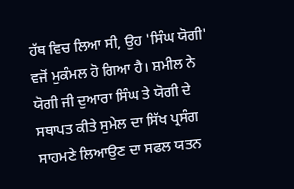ਹੱਥ ਵਿਚ ਲਿਆ ਸੀ, ਉਹ 'ਸਿੰਘ ਯੋਗੀ' ਵਜੋਂ ਮੁਕੰਮਲ ਹੋ ਗਿਆ ਹੈ। ਸ਼ਮੀਲ ਨੇ ਯੋਗੀ ਜੀ ਦੁਆਰਾ ਸਿੰਘ ਤੇ ਯੋਗੀ ਦੇ ਸਥਾਪਤ ਕੀਤੇ ਸੁਮੇਲ ਦਾ ਸਿੱਖ ਪ੍ਰਸੰਗ ਸਾਹਮਣੇ ਲਿਆਉਣ ਦਾ ਸਫਲ ਯਤਨ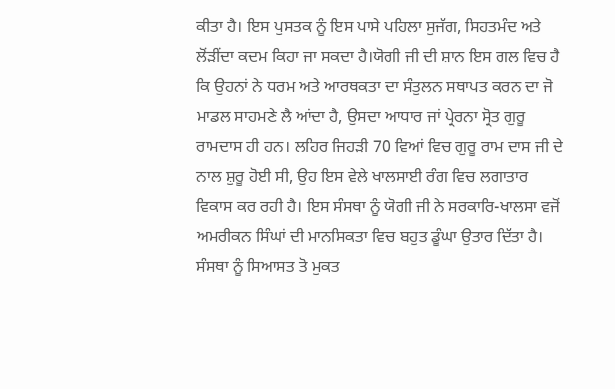ਕੀਤਾ ਹੈ। ਇਸ ਪੁਸਤਕ ਨੂੰ ਇਸ ਪਾਸੇ ਪਹਿਲਾ ਸੁਜੱਗ, ਸਿਹਤਮੰਦ ਅਤੇ ਲੋਂੜੀਂਦਾ ਕਦਮ ਕਿਹਾ ਜਾ ਸਕਦਾ ਹੈ।ਯੋਗੀ ਜੀ ਦੀ ਸ਼ਾਨ ਇਸ ਗਲ ਵਿਚ ਹੈ ਕਿ ਉਹਨਾਂ ਨੇ ਧਰਮ ਅਤੇ ਆਰਥਕਤਾ ਦਾ ਸੰਤੁਲਨ ਸਥਾਪਤ ਕਰਨ ਦਾ ਜੋ ਮਾਡਲ ਸਾਹਮਣੇ ਲੈ ਆਂਦਾ ਹੈ, ਉਸਦਾ ਆਧਾਰ ਜਾਂ ਪ੍ਰੇਰਨਾ ਸ੍ਰੋਤ ਗੁਰੂ ਰਾਮਦਾਸ ਹੀ ਹਨ। ਲਹਿਰ ਜਿਹੜੀ 70 ਵਿਆਂ ਵਿਚ ਗੁਰੂ ਰਾਮ ਦਾਸ ਜੀ ਦੇ ਨਾਲ ਸ਼ੁਰੂ ਹੋਈ ਸੀ, ਉਹ ਇਸ ਵੇਲੇ ਖਾਲਸਾਈ ਰੰਗ ਵਿਚ ਲਗਾਤਾਰ ਵਿਕਾਸ ਕਰ ਰਹੀ ਹੈ। ਇਸ ਸੰਸਥਾ ਨੂੰ ਯੋਗੀ ਜੀ ਨੇ ਸਰਕਾਰਿ-ਖਾਲਸਾ ਵਜੋਂ ਅਮਰੀਕਨ ਸਿੰਘਾਂ ਦੀ ਮਾਨਸਿਕਤਾ ਵਿਚ ਬਹੁਤ ਡੂੰਘਾ ਉਤਾਰ ਦਿੱਤਾ ਹੈ। ਸੰਸਥਾ ਨੂੰ ਸਿਆਸਤ ਤੋ ਮੁਕਤ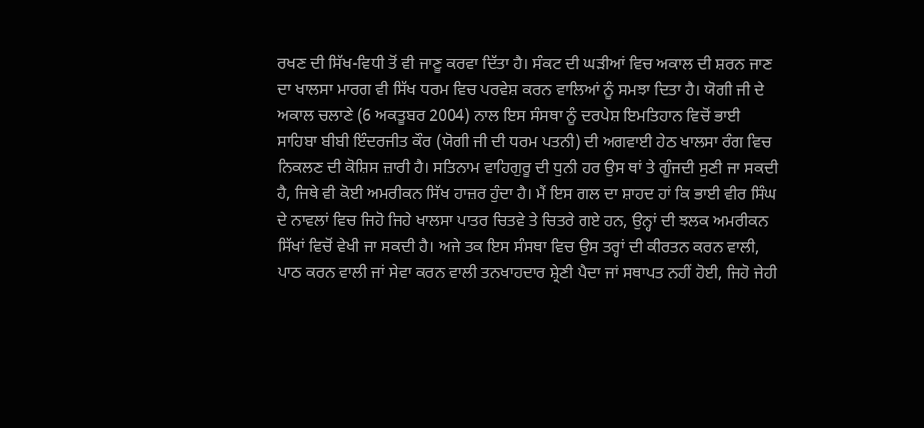ਰਖਣ ਦੀ ਸਿੱਖ-ਵਿਧੀ ਤੋਂ ਵੀ ਜਾਣੂ ਕਰਵਾ ਦਿੱਤਾ ਹੈ। ਸੰਕਟ ਦੀ ਘੜੀਆਂ ਵਿਚ ਅਕਾਲ ਦੀ ਸ਼ਰਨ ਜਾਣ ਦਾ ਖਾਲਸਾ ਮਾਰਗ ਵੀ ਸਿੱਖ ਧਰਮ ਵਿਚ ਪਰਵੇਸ਼ ਕਰਨ ਵਾਲਿਆਂ ਨੂੰ ਸਮਝਾ ਦਿਤਾ ਹੈ। ਯੋਗੀ ਜੀ ਦੇ ਅਕਾਲ ਚਲਾਣੇ (6 ਅਕਤੂਬਰ 2004) ਨਾਲ ਇਸ ਸੰਸਥਾ ਨੂੰ ਦਰਪੇਸ਼ ਇਮਤਿਹਾਨ ਵਿਚੋਂ ਭਾਈ ਸਾਹਿਬਾ ਬੀਬੀ ਇੰਦਰਜੀਤ ਕੌਰ (ਯੋਗੀ ਜੀ ਦੀ ਧਰਮ ਪਤਨੀ) ਦੀ ਅਗਵਾਈ ਹੇਠ ਖਾਲਸਾ ਰੰਗ ਵਿਚ ਨਿਕਲਣ ਦੀ ਕੋਸ਼ਿਸ ਜ਼ਾਰੀ ਹੈ। ਸਤਿਨਾਮ ਵਾਹਿਗੁਰੂ ਦੀ ਧੁਨੀ ਹਰ ਉਸ ਥਾਂ ਤੇ ਗੂੰਜਦੀ ਸੁਣੀ ਜਾ ਸਕਦੀ ਹੈ, ਜਿਥੇ ਵੀ ਕੋਈ ਅਮਰੀਕਨ ਸਿੱਖ ਹਾਜ਼ਰ ਹੁੰਦਾ ਹੈ। ਮੈਂ ਇਸ ਗਲ ਦਾ ਸ਼ਾਹਦ ਹਾਂ ਕਿ ਭਾਈ ਵੀਰ ਸਿੰਘ ਦੇ ਨਾਵਲਾਂ ਵਿਚ ਜਿਹੋ ਜਿਹੇ ਖਾਲਸਾ ਪਾਤਰ ਚਿਤਵੇ ਤੇ ਚਿਤਰੇ ਗਏ ਹਨ, ਉਨ੍ਹਾਂ ਦੀ ਝਲਕ ਅਮਰੀਕਨ ਸਿੱਖਾਂ ਵਿਚੋਂ ਵੇਖੀ ਜਾ ਸਕਦੀ ਹੈ। ਅਜੇ ਤਕ ਇਸ ਸੰਸਥਾ ਵਿਚ ਉਸ ਤਰ੍ਹਾਂ ਦੀ ਕੀਰਤਨ ਕਰਨ ਵਾਲੀ, ਪਾਠ ਕਰਨ ਵਾਲੀ ਜਾਂ ਸੇਵਾ ਕਰਨ ਵਾਲੀ ਤਨਖਾਹਦਾਰ ਸ਼੍ਰੇਣੀ ਪੈਦਾ ਜਾਂ ਸਥਾਪਤ ਨਹੀਂ ਹੋਈ, ਜਿਹੋ ਜੇਹੀ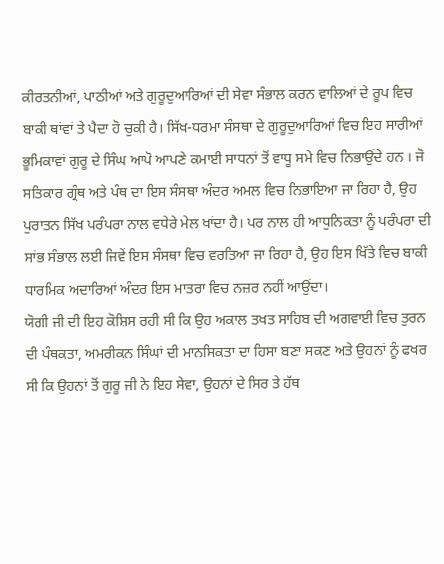ਕੀਰਤਨੀਆਂ, ਪਾਠੀਆਂ ਅਤੇ ਗੁਰੂਦੁਆਰਿਆਂ ਦੀ ਸੇਵਾ ਸੰਭਾਲ ਕਰਨ ਵਾਲਿਆਂ ਦੇ ਰੂਪ ਵਿਚ ਬਾਕੀ ਥਾਂਵਾਂ ਤੇ ਪੈਦਾ ਹੋ ਚੁਕੀ ਹੈ। ਸਿੱਖ-ਧਰਮਾ ਸੰਸਥਾ ਦੇ ਗੁਰੂਦੁਆਰਿਆਂ ਵਿਚ ਇਹ ਸਾਰੀਆਂ ਭੂਮਿਕਾਵਾਂ ਗੁਰੂ ਦੇ ਸਿੰਘ ਆਪੋ ਆਪਣੇ ਕਮਾਈ ਸਾਧਨਾਂ ਤੋਂ ਵਾਧੂ ਸਮੇ ਵਿਚ ਨਿਭਾਉਂਦੇ ਹਨ । ਜੋ ਸਤਿਕਾਰ ਗ੍ਰੰਥ ਅਤੇ ਪੰਥ ਦਾ ਇਸ ਸੰਸਥਾ ਅੰਦਰ ਅਮਲ ਵਿਚ ਨਿਭਾਇਆ ਜਾ ਰਿਹਾ ਹੈ, ਉਹ ਪੁਰਾਤਨ ਸਿੱਖ ਪਰੰਪਰਾ ਨਾਲ ਵਧੇਰੇ ਮੇਲ ਖਾਂਦਾ ਹੈ। ਪਰ ਨਾਲ ਹੀ ਆਧੁਨਿਕਤਾ ਨੂੰ ਪਰੰਪਰਾ ਦੀ ਸਾਂਭ ਸੰਭਾਲ ਲਈ ਜਿਵੇਂ ਇਸ ਸੰਸਥਾ ਵਿਚ ਵਰਤਿਆ ਜਾ ਰਿਹਾ ਹੈ, ਉਹ ਇਸ ਖਿੱਤੇ ਵਿਚ ਬਾਕੀ ਧਾਰਮਿਕ ਅਦਾਰਿਆਂ ਅੰਦਰ ਇਸ ਮਾਤਰਾ ਵਿਚ ਨਜ਼ਰ ਨਹੀਂ ਆਉਂਦਾ।
ਯੋਗੀ ਜੀ ਦੀ ਇਹ ਕੋਸ਼ਿਸ ਰਹੀ ਸੀ ਕਿ ਉਹ ਅਕਾਲ ਤਖਤ ਸਾਹਿਬ ਦੀ ਅਗਵਾਈ ਵਿਚ ਤੁਰਨ ਦੀ ਪੰਥਕਤਾ, ਅਮਰੀਕਨ ਸਿੰਘਾਂ ਦੀ ਮਾਨਸਿਕਤਾ ਦਾ ਹਿਸਾ ਬਣਾ ਸਕਣ ਅਤੇ ਉਹਨਾਂ ਨੂੰ ਫਖਰ ਸੀ ਕਿ ਉਹਨਾਂ ਤੋਂ ਗੁਰੂ ਜੀ ਨੇ ਇਹ ਸੇਵਾ, ਉਹਨਾਂ ਦੇ ਸਿਰ ਤੇ ਹੱਥ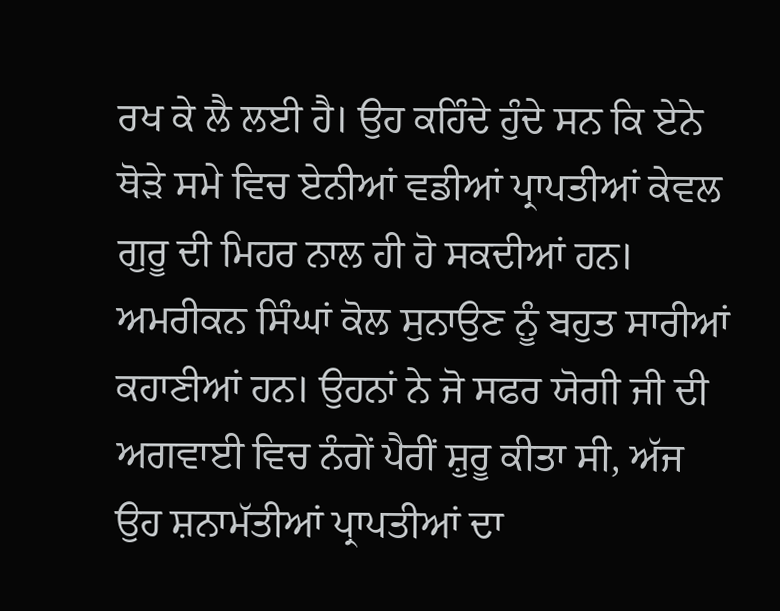ਰਖ ਕੇ ਲੈ ਲਈ ਹੈ। ਉਹ ਕਹਿੰਦੇ ਹੁੰਦੇ ਸਨ ਕਿ ਏਨੇ ਥੋੜੇ ਸਮੇ ਵਿਚ ਏਨੀਆਂ ਵਡੀਆਂ ਪ੍ਰਾਪਤੀਆਂ ਕੇਵਲ ਗੁਰੂ ਦੀ ਮਿਹਰ ਨਾਲ ਹੀ ਹੋ ਸਕਦੀਆਂ ਹਨ। ਅਮਰੀਕਨ ਸਿੰਘਾਂ ਕੋਲ ਸੁਨਾਉਣ ਨੂੰ ਬਹੁਤ ਸਾਰੀਆਂ ਕਹਾਣੀਆਂ ਹਨ। ਉਹਨਾਂ ਨੇ ਜੋ ਸਫਰ ਯੋਗੀ ਜੀ ਦੀ ਅਗਵਾਈ ਵਿਚ ਨੰਗੇਂ ਪੈਰੀਂ ਸ਼ੁਰੂ ਕੀਤਾ ਸੀ, ਅੱਜ ਉਹ ਸ਼ਨਾਮੱਤੀਆਂ ਪ੍ਰਾਪਤੀਆਂ ਦਾ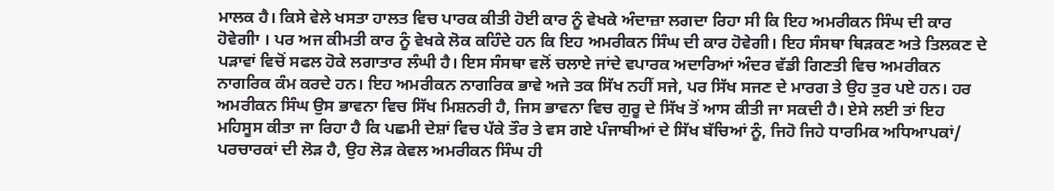ਮਾਲਕ ਹੈ। ਕਿਸੇ ਵੇਲੇ ਖਸਤਾ ਹਾਲਤ ਵਿਚ ਪਾਰਕ ਕੀਤੀ ਹੋਈ ਕਾਰ ਨੂੰ ਵੇਖਕੇ ਅੰਦਾਜ਼ਾ ਲਗਦਾ ਰਿਹਾ ਸੀ ਕਿ ਇਹ ਅਮਰੀਕਨ ਸਿੰਘ ਦੀ ਕਾਰ ਹੋਵੇਗੀਾ । ਪਰ ਅਜ ਕੀਮਤੀ ਕਾਰ ਨੂੰ ਵੇਖਕੇ ਲੋਕ ਕਹਿੰਦੇ ਹਨ ਕਿ ਇਹ ਅਮਰੀਕਨ ਸਿੰਘ ਦੀ ਕਾਰ ਹੋਵੇਗੀ। ਇਹ ਸੰਸਥਾ ਥਿੜਕਣ ਅਤੇ ਤਿਲਕਣ ਦੇ ਪੜਾਵਾਂ ਵਿਚੋਂ ਸਫਲ ਹੋਕੇ ਲਗਾਤਾਰ ਲੰਘੀ ਹੈ। ਇਸ ਸੰਸਥਾ ਵਲੋਂ ਚਲਾਏ ਜਾਂਦੇ ਵਪਾਰਕ ਅਦਾਰਿਆਂ ਅੰਦਰ ਵੱਡੀ ਗਿਣਤੀ ਵਿਚ ਅਮਰੀਕਨ ਨਾਗਰਿਕ ਕੰਮ ਕਰਦੇ ਹਨ। ਇਹ ਅਮਰੀਕਨ ਨਾਗਰਿਕ ਭਾਵੇ ਅਜੇ ਤਕ ਸਿੱਖ ਨਹੀਂ ਸਜੇ, ਪਰ ਸਿੱਖ ਸਜਣ ਦੇ ਮਾਰਗ ਤੇ ਉਹ ਤੁਰ ਪਏ ਹਨ। ਹਰ ਅਮਰੀਕਨ ਸਿੰਘ ਉਸ ਭਾਵਨਾ ਵਿਚ ਸਿੱਖ ਮਿਸ਼ਨਰੀ ਹੈ, ਜਿਸ ਭਾਵਨਾ ਵਿਚ ਗੁਰੂ ਦੇ ਸਿੱਖ ਤੋਂ ਆਸ ਕੀਤੀ ਜਾ ਸਕਦੀ ਹੈ। ਏਸੇ ਲਈ ਤਾਂ ਇਹ ਮਹਿਸੂਸ ਕੀਤਾ ਜਾ ਰਿਹਾ ਹੈ ਕਿ ਪਛਮੀ ਦੇਸ਼ਾਂ ਵਿਚ ਪੱਕੇ ਤੌਰ ਤੇ ਵਸ ਗਏ ਪੰਜਾਬੀਆਂ ਦੇ ਸਿੱਖ ਬੱਚਿਆਂ ਨੂੰ, ਜਿਹੋ ਜਿਹੇ ਧਾਰਮਿਕ ਅਧਿਆਪਕਾਂ/ ਪਰਚਾਰਕਾਂ ਦੀ ਲੋੜ ਹੈ, ਉਹ ਲੋੜ ਕੇਵਲ ਅਮਰੀਕਨ ਸਿੰਘ ਹੀ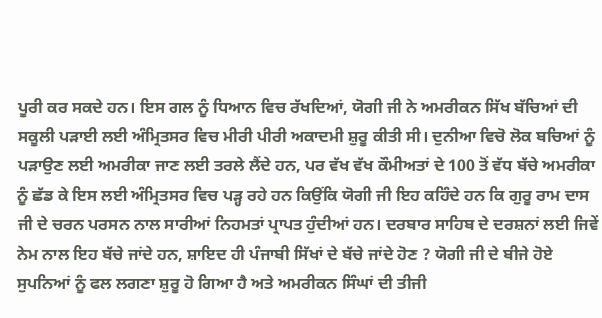ਪੂਰੀ ਕਰ ਸਕਦੇ ਹਨ। ਇਸ ਗਲ ਨੂੰ ਧਿਆਨ ਵਿਚ ਰੱਖਦਿਆਂ, ਯੋਗੀ ਜੀ ਨੇ ਅਮਰੀਕਨ ਸਿੱਖ ਬੱਚਿਆਂ ਦੀ ਸਕੂਲੀ ਪੜਾਈ ਲਈ ਅੰਮ੍ਰਿਤਸਰ ਵਿਚ ਮੀਰੀ ਪੀਰੀ ਅਕਾਦਮੀ ਸ਼ੁਰੂ ਕੀਤੀ ਸੀ। ਦੁਨੀਆ ਵਿਚੋ ਲੋਕ ਬਚਿਆਂ ਨੂੰ ਪੜਾਉਣ ਲਈ ਅਮਰੀਕਾ ਜਾਣ ਲਈ ਤਰਲੇ ਲੈਂਦੇ ਹਨ, ਪਰ ਵੱਖ ਵੱਖ ਕੌਮੀਅਤਾਂ ਦੇ 100 ਤੋਂ ਵੱਧ ਬੱਚੇ ਅਮਰੀਕਾ ਨੂੰ ਛੱਡ ਕੇ ਇਸ ਲਈ ਅੰਮ੍ਰਿਤਸਰ ਵਿਚ ਪੜ੍ਹ ਰਹੇ ਹਨ ਕਿਉਂਕਿ ਯੋਗੀ ਜੀ ਇਹ ਕਹਿੰਦੇ ਹਨ ਕਿ ਗੁਰੂ ਰਾਮ ਦਾਸ ਜੀ ਦੇ ਚਰਨ ਪਰਸਨ ਨਾਲ ਸਾਰੀਆਂ ਨਿਹਮਤਾਂ ਪ੍ਰਾਪਤ ਹੁੰਦੀਆਂ ਹਨ। ਦਰਬਾਰ ਸਾਹਿਬ ਦੇ ਦਰਸ਼ਨਾਂ ਲਈ ਜਿਵੇਂ ਨੇਮ ਨਾਲ ਇਹ ਬੱਚੇ ਜਾਂਦੇ ਹਨ, ਸ਼ਾਇਦ ਹੀ ਪੰਜਾਬੀ ਸਿੱਖਾਂ ਦੇ ਬੱਚੇ ਜਾਂਦੇ ਹੋਣ ? ਯੋਗੀ ਜੀ ਦੇ ਬੀਜੇ ਹੋਏ ਸੁਪਨਿਆਂ ਨੂੰ ਫਲ ਲਗਣਾ ਸ਼ੁਰੂ ਹੋ ਗਿਆ ਹੈ ਅਤੇ ਅਮਰੀਕਨ ਸਿੰਘਾਂ ਦੀ ਤੀਜੀ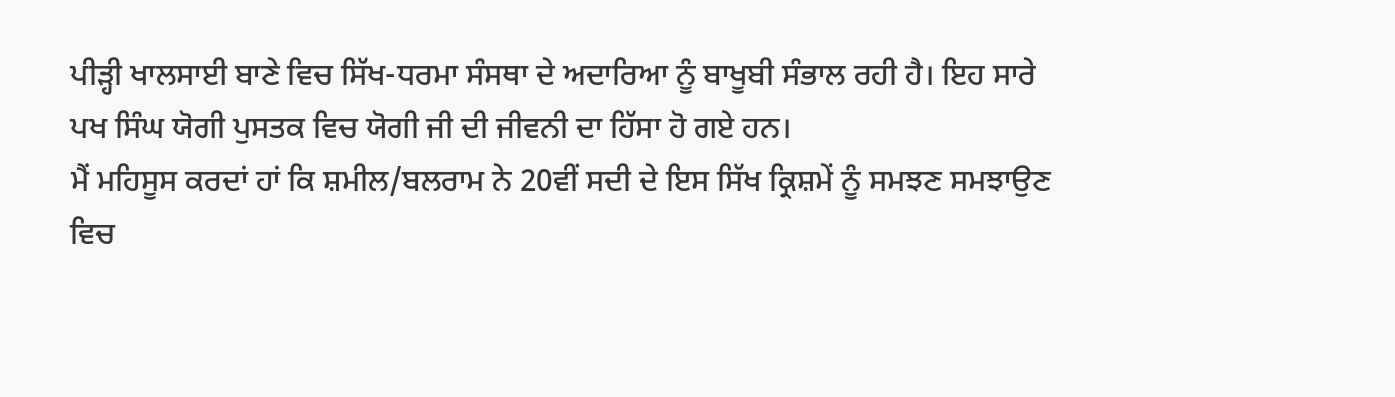ਪੀੜ੍ਹੀ ਖਾਲਸਾਈ ਬਾਣੇ ਵਿਚ ਸਿੱਖ-ਧਰਮਾ ਸੰਸਥਾ ਦੇ ਅਦਾਰਿਆ ਨੂੰ ਬਾਖੂਬੀ ਸੰਭਾਲ ਰਹੀ ਹੈ। ਇਹ ਸਾਰੇ ਪਖ ਸਿੰਘ ਯੋਗੀ ਪੁਸਤਕ ਵਿਚ ਯੋਗੀ ਜੀ ਦੀ ਜੀਵਨੀ ਦਾ ਹਿੱਸਾ ਹੋ ਗਏ ਹਨ।
ਮੈਂ ਮਹਿਸੂਸ ਕਰਦਾਂ ਹਾਂ ਕਿ ਸ਼ਮੀਲ/ਬਲਰਾਮ ਨੇ 20ਵੀਂ ਸਦੀ ਦੇ ਇਸ ਸਿੱਖ ਕ੍ਰਿਸ਼ਮੇਂ ਨੂੰ ਸਮਝਣ ਸਮਝਾਉਣ ਵਿਚ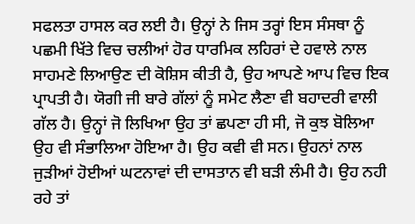ਸਫਲਤਾ ਹਾਸਲ ਕਰ ਲਈ ਹੈ। ਉਨ੍ਹਾਂ ਨੇ ਜਿਸ ਤਰ੍ਹਾਂ ਇਸ ਸੰਸਥਾ ਨੂੰ ਪਛਮੀ ਖਿੱਤੇ ਵਿਚ ਚਲੀਆਂ ਹੋਰ ਧਾਰਮਿਕ ਲਹਿਰਾਂ ਦੇ ਹਵਾਲੇ ਨਾਲ ਸਾਹਮਣੇ ਲਿਆਉਣ ਦੀ ਕੋਸ਼ਿਸ ਕੀਤੀ ਹੈ, ਉਹ ਆਪਣੇ ਆਪ ਵਿਚ ਇਕ ਪ੍ਰਾਪਤੀ ਹੈ। ਯੋਗੀ ਜੀ ਬਾਰੇ ਗੱਲਾਂ ਨੂੰ ਸਮੇਟ ਲੈਣਾ ਵੀ ਬਹਾਦਰੀ ਵਾਲੀ ਗੱਲ ਹੈ। ਉਨ੍ਹਾਂ ਜੋ ਲਿਖਿਆ ਉਹ ਤਾਂ ਛਪਣਾ ਹੀ ਸੀ, ਜੋ ਕੁਝ ਬੋਲਿਆ ਉਹ ਵੀ ਸੰਭਾਲਿਆ ਹੋਇਆ ਹੈ। ਉਹ ਕਵੀ ਵੀ ਸਨ। ਉਹਨਾਂ ਨਾਲ ਜੁੜੀਆਂ ਹੋਈਆਂ ਘਟਨਾਵਾਂ ਦੀ ਦਾਸਤਾਨ ਵੀ ਬੜੀ ਲੰਮੀ ਹੈ। ਉਹ ਨਹੀ ਰਹੇ ਤਾਂ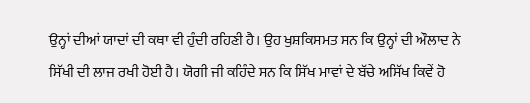ਉਨ੍ਹਾਂ ਦੀਆਂ ਯਾਦਾਂ ਦੀ ਕਥਾ ਵੀ ਹੁੰਦੀ ਰਹਿਣੀ ਹੈ। ਉਹ ਖੁਸ਼ਕਿਸਮਤ ਸਨ ਕਿ ਉਨ੍ਹਾਂ ਦੀ ਔਲਾਦ ਨੇ ਸਿੱਖੀ ਦੀ ਲਾਜ ਰਖੀ ਹੋਈ ਹੈ। ਯੋਗੀ ਜੀ ਕਹਿੰਦੇ ਸਨ ਕਿ ਸਿੱਖ ਮਾਵਾਂ ਦੇ ਬੱਚੇ ਅਸਿੱਖ ਕਿਵੇਂ ਹੋ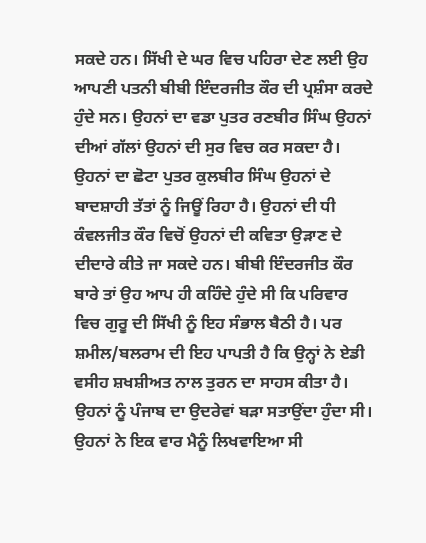ਸਕਦੇ ਹਨ। ਸਿੱਖੀ ਦੇ ਘਰ ਵਿਚ ਪਹਿਰਾ ਦੇਣ ਲਈ ਉਹ ਆਪਣੀ ਪਤਨੀ ਬੀਬੀ ਇੰਦਰਜੀਤ ਕੌਰ ਦੀ ਪ੍ਰਸ਼ੰਸਾ ਕਰਦੇ ਹੁੰਦੇ ਸਨ। ਉਹਨਾਂ ਦਾ ਵਡਾ ਪੁਤਰ ਰਣਬੀਰ ਸਿੰਘ ਉਹਨਾਂ ਦੀਆਂ ਗੱਲਾਂ ਉਹਨਾਂ ਦੀ ਸੁਰ ਵਿਚ ਕਰ ਸਕਦਾ ਹੈ। ਉਹਨਾਂ ਦਾ ਛੋਟਾ ਪੁਤਰ ਕੁਲਬੀਰ ਸਿੰਘ ਉਹਨਾਂ ਦੇ ਬਾਦਸ਼ਾਹੀ ਤੱਤਾਂ ਨੂੰ ਜਿਊਂ ਰਿਹਾ ਹੈ। ਉਹਨਾਂ ਦੀ ਧੀ ਕੰਵਲਜੀਤ ਕੌਰ ਵਿਚੋਂ ਉਹਨਾਂ ਦੀ ਕਵਿਤਾ ਉੜਾਣ ਦੇ ਦੀਦਾਰੇ ਕੀਤੇ ਜਾ ਸਕਦੇ ਹਨ। ਬੀਬੀ ਇੰਦਰਜੀਤ ਕੌਰ ਬਾਰੇ ਤਾਂ ਉਹ ਆਪ ਹੀ ਕਹਿੰਦੇ ਹੁੰਦੇ ਸੀ ਕਿ ਪਰਿਵਾਰ ਵਿਚ ਗੁਰੂ ਦੀ ਸਿੱਖੀ ਨੂੰ ਇਹ ਸੰਭਾਲ ਬੈਠੀ ਹੈ। ਪਰ ਸ਼ਮੀਲ/ਬਲਰਾਮ ਦੀ ਇਹ ਪਾਪਤੀ ਹੈ ਕਿ ਉਨ੍ਹਾਂ ਨੇ ਏਡੀ ਵਸੀਹ ਸ਼ਖਸ਼ੀਅਤ ਨਾਲ ਤੁਰਨ ਦਾ ਸਾਹਸ ਕੀਤਾ ਹੈ।
ਉਹਨਾਂ ਨੂੰ ਪੰਜਾਬ ਦਾ ਉਦਰੇਵਾਂ ਬੜਾ ਸਤਾਉਂਦਾ ਹੁੰਦਾ ਸੀ। ਉਹਨਾਂ ਨੇ ਇਕ ਵਾਰ ਮੈਨੂੰ ਲਿਖਵਾਇਆ ਸੀ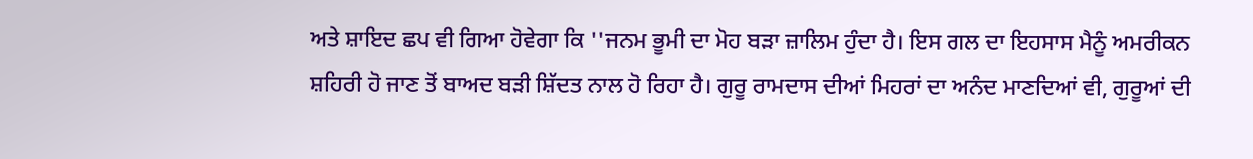ਅਤੇ ਸ਼ਾਇਦ ਛਪ ਵੀ ਗਿਆ ਹੋਵੇਗਾ ਕਿ ''ਜਨਮ ਭੂਮੀ ਦਾ ਮੋਹ ਬੜਾ ਜ਼ਾਲਿਮ ਹੁੰਦਾ ਹੈ। ਇਸ ਗਲ ਦਾ ਇਹਸਾਸ ਮੈਨੂੰ ਅਮਰੀਕਨ ਸ਼ਹਿਰੀ ਹੋ ਜਾਣ ਤੋਂ ਬਾਅਦ ਬੜੀ ਸ਼ਿੱਦਤ ਨਾਲ ਹੋ ਰਿਹਾ ਹੈ। ਗੁਰੂ ਰਾਮਦਾਸ ਦੀਆਂ ਮਿਹਰਾਂ ਦਾ ਅਨੰਦ ਮਾਣਦਿਆਂ ਵੀ, ਗੁਰੂਆਂ ਦੀ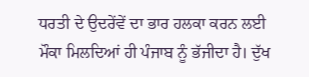ਧਰਤੀ ਦੇ ਉਦਰੇਂਵੇਂ ਦਾ ਭਾਰ ਹਲਕਾ ਕਰਨ ਲਈ ਮੌਕਾ ਮਿਲਦਿਆਂ ਹੀ ਪੰਜਾਬ ਨੂੰ ਭੱਜੀਦਾ ਹੈ। ਦੁੱਖ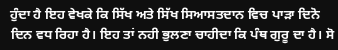ਹੁੰਦਾ ਹੈ ਇਹ ਵੇਖਕੇ ਕਿ ਸਿੱਖ ਅਤੇ ਸਿੱਖ ਸਿਆਸਤਦਾਨ ਵਿਚ ਪਾੜਾ ਦਿਨੋ ਦਿਨ ਵਧ ਰਿਹਾ ਹੈ। ਇਹ ਤਾਂ ਨਹੀ ਭੁਲਣਾ ਚਾਹੀਦਾ ਕਿ ਪੰਥ ਗੁਰੂ ਦਾ ਹੈ। ਸੋ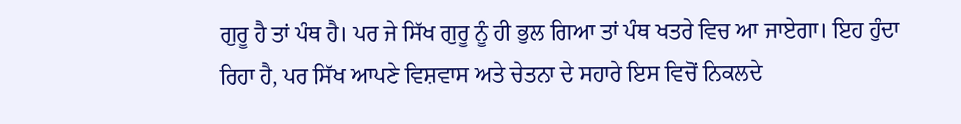ਗੁਰੂ ਹੈ ਤਾਂ ਪੰਥ ਹੈ। ਪਰ ਜੇ ਸਿੱਖ ਗੁਰੂ ਨੂੰ ਹੀ ਭੁਲ ਗਿਆ ਤਾਂ ਪੰਥ ਖਤਰੇ ਵਿਚ ਆ ਜਾਏਗਾ। ਇਹ ਹੁੰਦਾ ਰਿਹਾ ਹੈ, ਪਰ ਸਿੱਖ ਆਪਣੇ ਵਿਸ਼ਵਾਸ ਅਤੇ ਚੇਤਨਾ ਦੇ ਸਹਾਰੇ ਇਸ ਵਿਚੋਂ ਨਿਕਲਦੇ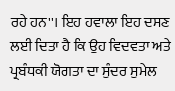ਰਹੇ ਹਨ''। ਇਹ ਹਵਾਲਾ ਇਹ ਦਸਣ ਲਈ ਦਿਤਾ ਹੈ ਕਿ ਉਹ ਵਿਦਵਤਾ ਅਤੇ ਪ੍ਰਬੰਧਕੀ ਯੋਗਤਾ ਦਾ ਸੁੰਦਰ ਸੁਮੇਲ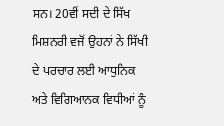ਸਨ। 20ਵੀਂ ਸਦੀ ਦੇ ਸਿੱਖ ਮਿਸ਼ਨਰੀ ਵਜੋਂ ਉਹਨਾਂ ਨੇ ਸਿੱਖੀ ਦੇ ਪਰਚਾਰ ਲਈ ਆਧੁਨਿਕ ਅਤੇ ਵਿਗਿਆਨਕ ਵਿਧੀਆਂ ਨੂੰ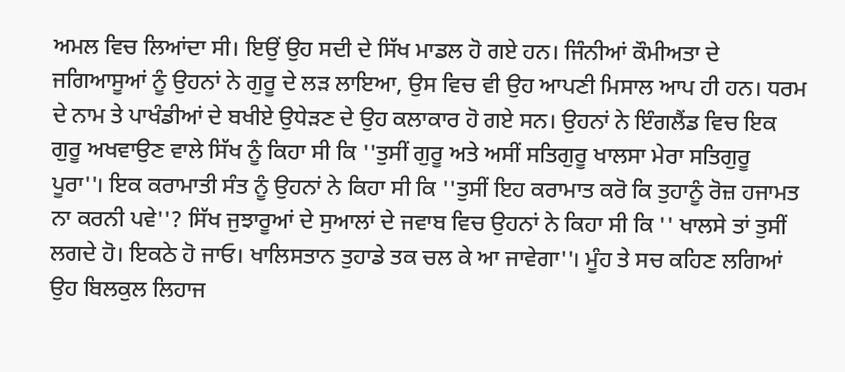ਅਮਲ ਵਿਚ ਲਿਆਂਦਾ ਸੀ। ਇਉਂ ਉਹ ਸਦੀ ਦੇ ਸਿੱਖ ਮਾਡਲ ਹੋ ਗਏ ਹਨ। ਜਿੰਨੀਆਂ ਕੌਮੀਅਤਾ ਦੇ ਜਗਿਆਸੂਆਂ ਨੂੰ ਉਹਨਾਂ ਨੇ ਗੁਰੂ ਦੇ ਲੜ ਲਾਇਆ, ਉਸ ਵਿਚ ਵੀ ਉਹ ਆਪਣੀ ਮਿਸਾਲ ਆਪ ਹੀ ਹਨ। ਧਰਮ ਦੇ ਨਾਮ ਤੇ ਪਾਖੰਡੀਆਂ ਦੇ ਬਖੀਏ ਉਧੇੜਣ ਦੇ ਉਹ ਕਲਾਕਾਰ ਹੋ ਗਏ ਸਨ। ਉਹਨਾਂ ਨੇ ਇੰਗਲੈਂਡ ਵਿਚ ਇਕ ਗੁਰੂ ਅਖਵਾਉਣ ਵਾਲੇ ਸਿੱਖ ਨੂੰ ਕਿਹਾ ਸੀ ਕਿ ''ਤੁਸੀਂ ਗੁਰੂ ਅਤੇ ਅਸੀਂ ਸਤਿਗੁਰੂ ਖਾਲਸਾ ਮੇਰਾ ਸਤਿਗੁਰੂ ਪੂਰਾ''। ਇਕ ਕਰਾਮਾਤੀ ਸੰਤ ਨੂੰ ਉਹਨਾਂ ਨੇ ਕਿਹਾ ਸੀ ਕਿ ''ਤੁਸੀਂ ਇਹ ਕਰਾਮਾਤ ਕਰੋ ਕਿ ਤੁਹਾਨੂੰ ਰੋਜ਼ ਹਜਾਮਤ ਨਾ ਕਰਨੀ ਪਵੇ''? ਸਿੱਖ ਜੁਝਾਰੂਆਂ ਦੇ ਸੁਆਲਾਂ ਦੇ ਜਵਾਬ ਵਿਚ ਉਹਨਾਂ ਨੇ ਕਿਹਾ ਸੀ ਕਿ '' ਖਾਲਸੇ ਤਾਂ ਤੁਸੀਂ ਲਗਦੇ ਹੋ। ਇਕਠੇ ਹੋ ਜਾਓ। ਖਾਲਿਸਤਾਨ ਤੁਹਾਡੇ ਤਕ ਚਲ ਕੇ ਆ ਜਾਵੇਗਾ''। ਮੂੰਹ ਤੇ ਸਚ ਕਹਿਣ ਲਗਿਆਂ ਉਹ ਬਿਲਕੁਲ ਲਿਹਾਜ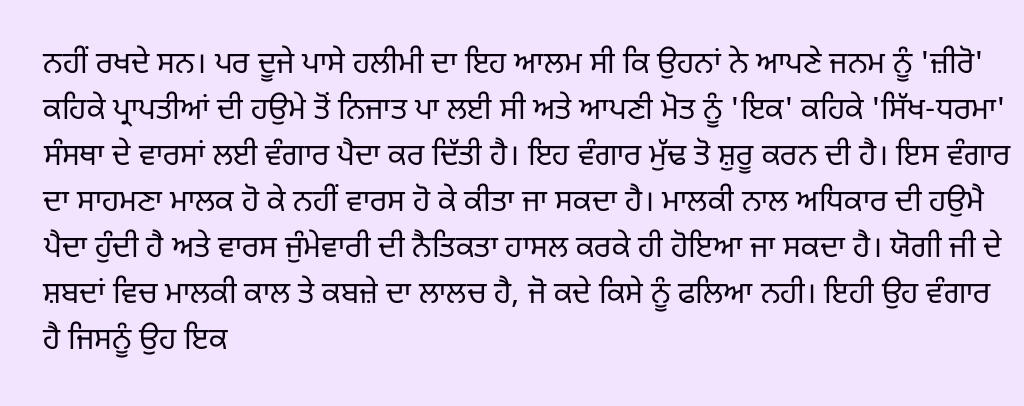ਨਹੀਂ ਰਖਦੇ ਸਨ। ਪਰ ਦੂਜੇ ਪਾਸੇ ਹਲੀਮੀ ਦਾ ਇਹ ਆਲਮ ਸੀ ਕਿ ਉਹਨਾਂ ਨੇ ਆਪਣੇ ਜਨਮ ਨੂੰ 'ਜ਼ੀਰੋ' ਕਹਿਕੇ ਪ੍ਰਾਪਤੀਆਂ ਦੀ ਹਉਮੇ ਤੋਂ ਨਿਜਾਤ ਪਾ ਲਈ ਸੀ ਅਤੇ ਆਪਣੀ ਮੋਤ ਨੂੰ 'ਇਕ' ਕਹਿਕੇ 'ਸਿੱਖ-ਧਰਮਾ' ਸੰਸਥਾ ਦੇ ਵਾਰਸਾਂ ਲਈ ਵੰਗਾਰ ਪੈਦਾ ਕਰ ਦਿੱਤੀ ਹੈ। ਇਹ ਵੰਗਾਰ ਮੁੱਢ ਤੋ ਸ਼ੁਰੂ ਕਰਨ ਦੀ ਹੈ। ਇਸ ਵੰਗਾਰ ਦਾ ਸਾਹਮਣਾ ਮਾਲਕ ਹੋ ਕੇ ਨਹੀਂ ਵਾਰਸ ਹੋ ਕੇ ਕੀਤਾ ਜਾ ਸਕਦਾ ਹੈ। ਮਾਲਕੀ ਨਾਲ ਅਧਿਕਾਰ ਦੀ ਹਉਮੈ ਪੈਦਾ ਹੁੰਦੀ ਹੈ ਅਤੇ ਵਾਰਸ ਜੁੰਮੇਵਾਰੀ ਦੀ ਨੈਤਿਕਤਾ ਹਾਸਲ ਕਰਕੇ ਹੀ ਹੋਇਆ ਜਾ ਸਕਦਾ ਹੈ। ਯੋਗੀ ਜੀ ਦੇ ਸ਼ਬਦਾਂ ਵਿਚ ਮਾਲਕੀ ਕਾਲ ਤੇ ਕਬਜ਼ੇ ਦਾ ਲਾਲਚ ਹੈ, ਜੋ ਕਦੇ ਕਿਸੇ ਨੂੰ ਫਲਿਆ ਨਹੀ। ਇਹੀ ਉਹ ਵੰਗਾਰ ਹੈ ਜਿਸਨੂੰ ਉਹ ਇਕ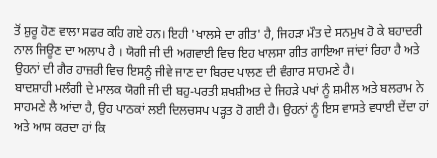ਤੋਂ ਸ਼ੁਰੂ ਹੋਣ ਵਾਲਾ ਸਫਰ ਕਹਿ ਗਏ ਹਨ। ਇਹੀ 'ਖਾਲਸੇ ਦਾ ਗੀਤ' ਹੈ, ਜਿਹੜਾ ਮੌਤ ਦੇ ਸਨਮੁਖ ਹੋ ਕੇ ਬਹਾਦਰੀ ਨਾਲ ਜਿਊਣ ਦਾ ਅਲਾਪ ਹੈ । ਯੋਗੀ ਜੀ ਦੀ ਅਗਵਾਈ ਵਿਚ ਇਹ ਖਾਲਸਾ ਗੀਤ ਗਾਇਆ ਜਾਂਦਾਂ ਰਿਹਾ ਹੈ ਅਤੇ ਉਹਨਾਂ ਦੀ ਗੈਰ ਹਾਜ਼ਰੀ ਵਿਚ ਇਸਨੂੰ ਜੀਵੇ ਜਾਣ ਦਾ ਬਿਰਦ ਪਾਲਣ ਦੀ ਵੰਗਾਰ ਸਾਹਮਣੇ ਹੈ।
ਬਾਦਸ਼ਾਹੀ ਮਲੰਗੀ ਦੇ ਮਾਲਕ ਯੋਗੀ ਜੀ ਦੀ ਬਹੁ-ਪਰਤੀ ਸ਼ਖਸ਼ੀਅਤ ਦੇ ਜਿਹੜੇ ਪਖਾਂ ਨੂੰ ਸ਼ਮੀਲ ਅਤੇ ਬਲਰਾਮ ਨੇ ਸਾਹਮਣੇ ਲੈ ਆਂਦਾ ਹੈ, ਉਹ ਪਾਠਕਾਂ ਲਈ ਦਿਲਚਸਪ ਪੜ੍ਹਤ ਹੋ ਗਈ ਹੈ। ਉਹਨਾਂ ਨੂੰ ਇਸ ਵਾਸਤੇ ਵਧਾਈ ਦੇਂਦਾ ਹਾਂ ਅਤੇ ਆਸ ਕਰਦਾ ਹਾਂ ਕਿ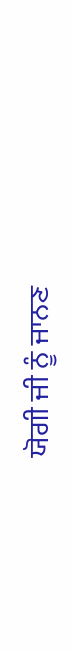ਯੋਗੀ ਜੀ ਨੂੰ ਜਾਨਣ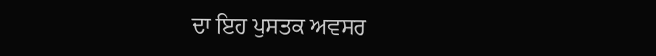ਦਾ ਇਹ ਪੁਸਤਕ ਅਵਸਰ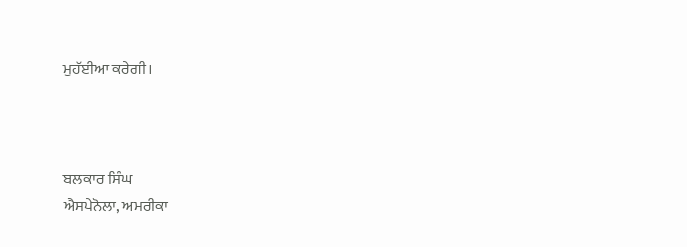ਮੁਹੱਈਆ ਕਰੇਗੀ।



ਬਲਕਾਰ ਸਿੰਘ
ਐਸਪੇਨੋਲਾ, ਅਮਰੀਕਾ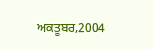ਅਕਤੂਬਰ,2004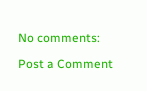No comments:

Post a Comment